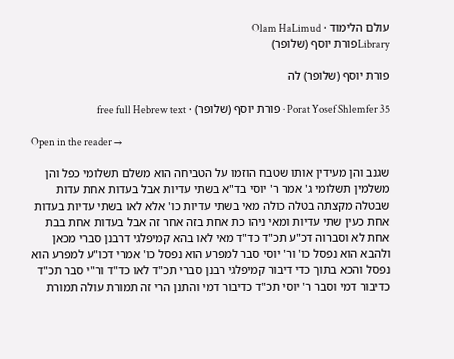עולם הלימוד · Olam HaLimud
Libraryפורת יוסף (שלופר)

פורת יוסף (שלופר) לה

Porat Yosef Shlemfer 35 · פורת יוסף (שלופר) · free full Hebrew text

Open in the reader →

שגנב והן מעידין אותו שטבח הוזמו על הטביחה הוא משלם תשלומי כפל והן משלמין תשלומי ג' אמר ר' יוסי בד"א בשתי עדיות אבל בעדות אחת עדות שבטלה מקצתה בטלה כולה מאי בשתי עדיות כו' אלא לאו בשתי עדיות בעדות אחת כעין שתי עדיות ומאי ניהו כת אחת בזה אחר זה אבל בעדות אחת בבת אחת לא וסברוה דכ"ע תכ"ד כד"ד מאי לאו בהא קמיפלגי דרבנן סברי מכאן ולהבא הוא נפסל כו' ור' יוסי סבר למפרע הוא נפסל כו' אמרי דכו"ע למפרע הוא נפסל והכא בתוך כדי דיבור קמיפלגי רבנן סברי תכ"ד לאו כד"ד ור"י סבר תכ"ד כדיבור דמי וסבר ר' יוסי תכ"ד כדיבור דמי והתנן הרי זה תמורת עולה תמורת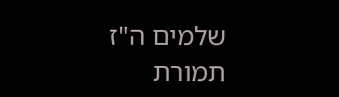שלמים ה"ז תמורת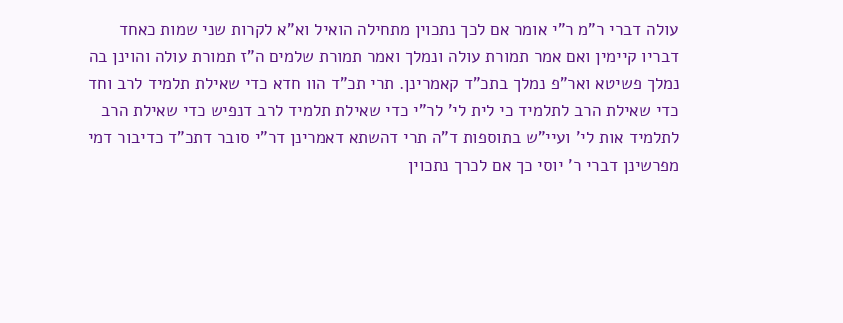עולה דברי ר"מ ר"י אומר אם לכך נתכוין מתחילה הואיל וא"א לקרות שני שמות כאחד דבריו קיימין ואם אמר תמורת עולה ונמלך ואמר תמורת שלמים ה"ז תמורת עולה והוינן בה נמלך פשיטא ואר"פ נמלך בתכ"ד קאמרינן. תרי תכ"ד הוו חדא כדי שאילת תלמיד לרב וחד כדי שאילת הרב לתלמיד כי לית לי' לר"י כדי שאילת תלמיד לרב דנפיש כדי שאילת הרב לתלמיד אות לי' ועיי"ש בתוספות ד"ה תרי דהשתא דאמרינן דר"י סובר דתכ"ד כדיבור דמי מפרשינן דברי ר' יוסי כך אם לכרך נתכוין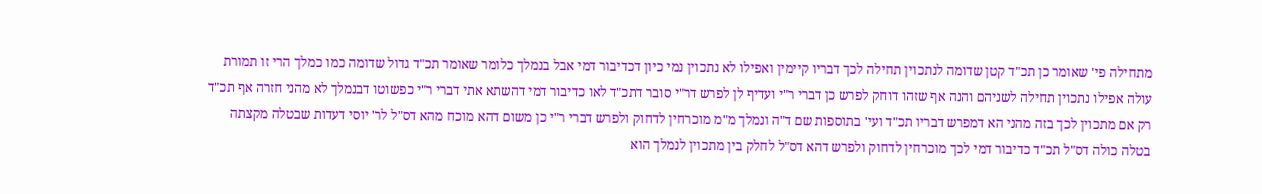מתחילה פי' שאומר כן תכ"ד קטן שדומה לנתכוין תחילה לכך דבריו קיימין ואפילו לא נתכוין נמי כיון דכדיבור דמי אבל בנמלך כלומר שאומר תכ"ד גדול שדומה כמו כמלך הרי זו תמורת עולה אפילו נתכוין תחילה לשניהם והנה אף שזהו דוחק לפרש כן דברי ר"י ועדיף לן לפרש דר"י סובר דתכ"ד לאו כדיבור דמי דהשתא אתי דברי ר"י כפשוטו דבנמלך לא מהני חזרה אף תכ"ד רק אם מתכוין לכך בזה מהני הא דמפרש דבריו תכ"ד ועי' בתוספות שם ד"ה ונמלך מ"מ מוכרחין לדחוק ולפרש דברי ר"י כן משום דהא מוכח מהא דס"ל לר' יוסי דעדות שבטלה מקצתה בטלה כולה דס"ל תכ"ד כדיבור דמי לכך מוכרחין לדחוק ולפרש דהא דס"ל לחלק בין מתכוין לנמלך הוא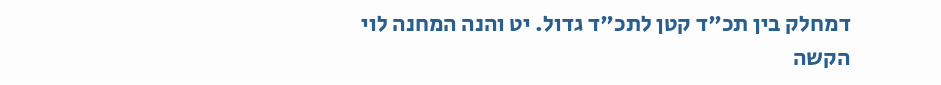דמחלק בין תכ"ד קטן לתכ"ד גדול. יט והנה המחנה לוי הקשה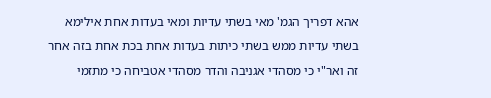אהא דפריך הגמ' מאי בשתי עדיות ומאי בעדות אחת אילימא בשתי עדיות ממש בשתי כיתות בעדות אחת בכת אחת בזה אחר זה ואר"י כי מסהדי אגניבה והדר מסהדי אטביחה כי מתזמי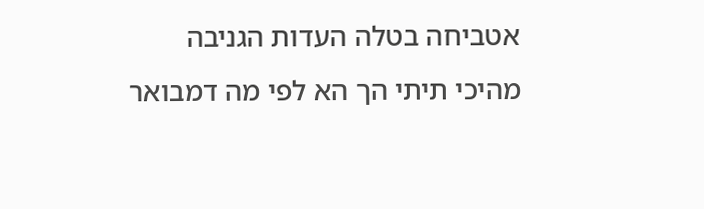אטביחה בטלה העדות הגניבה מהיכי תיתי הך הא לפי מה דמבואר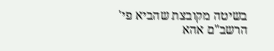בשיטה מקובצת שהביא פי' הרשב"ם אהא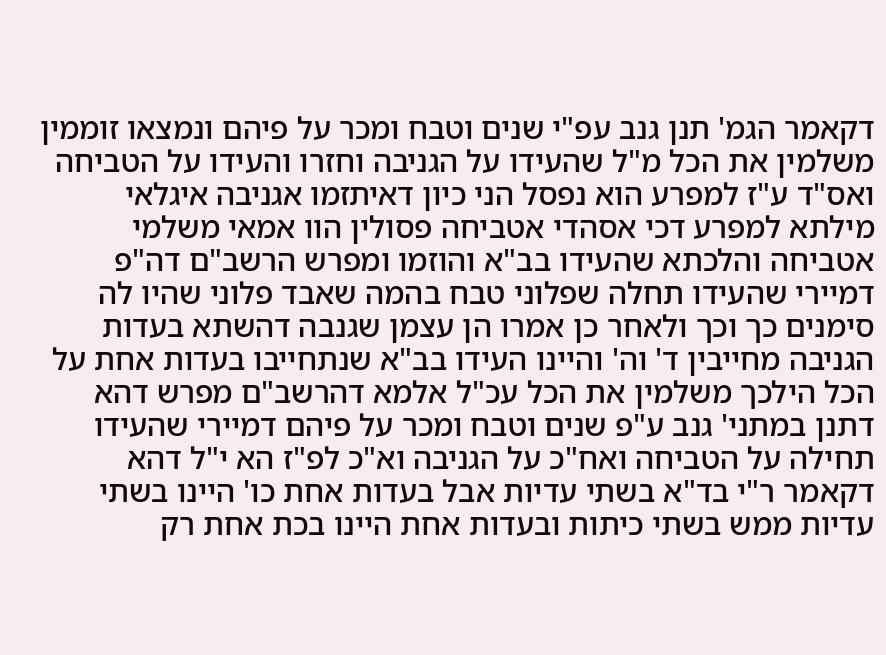דקאמר הגמ' תנן גנב עפ"י שנים וטבח ומכר על פיהם ונמצאו זוממין משלמין את הכל מ"ל שהעידו על הגניבה וחזרו והעידו על הטביחה ואס"ד ע"ז למפרע הוא נפסל הני כיון דאיתזמו אגניבה איגלאי מילתא למפרע דכי אסהדי אטביחה פסולין הוו אמאי משלמי אטביחה והלכתא שהעידו בב"א והוזמו ומפרש הרשב"ם דה"פ דמיירי שהעידו תחלה שפלוני טבח בהמה שאבד פלוני שהיו לה סימנים כך וכך ולאחר כן אמרו הן עצמן שגנבה דהשתא בעדות הגניבה מחייבין ד' וה' והיינו העידו בב"א שנתחייבו בעדות אחת על הכל הילכך משלמין את הכל עכ"ל אלמא דהרשב"ם מפרש דהא דתנן במתני' גנב ע"פ שנים וטבח ומכר על פיהם דמיירי שהעידו תחילה על הטביחה ואח"כ על הגניבה וא"כ לפ"ז הא י"ל דהא דקאמר ר"י בד"א בשתי עדיות אבל בעדות אחת כו' היינו בשתי עדיות ממש בשתי כיתות ובעדות אחת היינו בכת אחת רק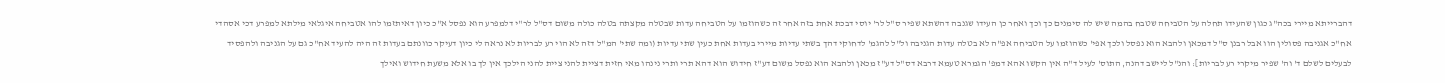דהברייתא מיירי בכה"ג כגון שהעידו תחלה על הטביחה שטבח בהמה שיש לה סימנים כך וכך ואחר כן העידו שגנבה דהשתא שפיר ס"ל לר' יוסי דבכת אחת בזה אחר זה כשהוזמו על הטביחה עדות שבטלה מקצתה בטלה כולה משום דס"ל לר"י דלמפרע הוא נפסל א"כ כיון דאיתזמו להו אטביחה איגלאי מילתא למפרע דכי אסהדי אח"כ אגניבה פסולין הוו אבל רבנן ס"ל דמכאן ולהבא הוא נפסל ולכך אפי' כשהוזמו על הטביחה אפ"ה לא בטלה עדות הגניבה ול"ל להגמ' לדחוקי דהך בשתי עדיות מיירי בעדות אחת כעין שתי עדיות (ומה שתי' המ"ל דזה לא הוי רע לבריות לא נראה לי כיון דעיקר כוונתם בעדות זה היה להעיד אח"כ גם על הגניבה ולהפסיד לבעלים לשלם ד' וה' שפיר מיקרי רע לבריות]: והנ"ל ליישב דהנה, התוס' לעיל ד"ה אין הקשו אהא דמפ' הגמרא טעמא דרבא דס"ל דע"ז מכאן ולהבא הוא נפסל משום דע"ז חידוש הוא דהא תרי ותרי נינהו מאי חזית דציית להני ציית להני הילכך אין לך בו אלא משעת חידוש ואילך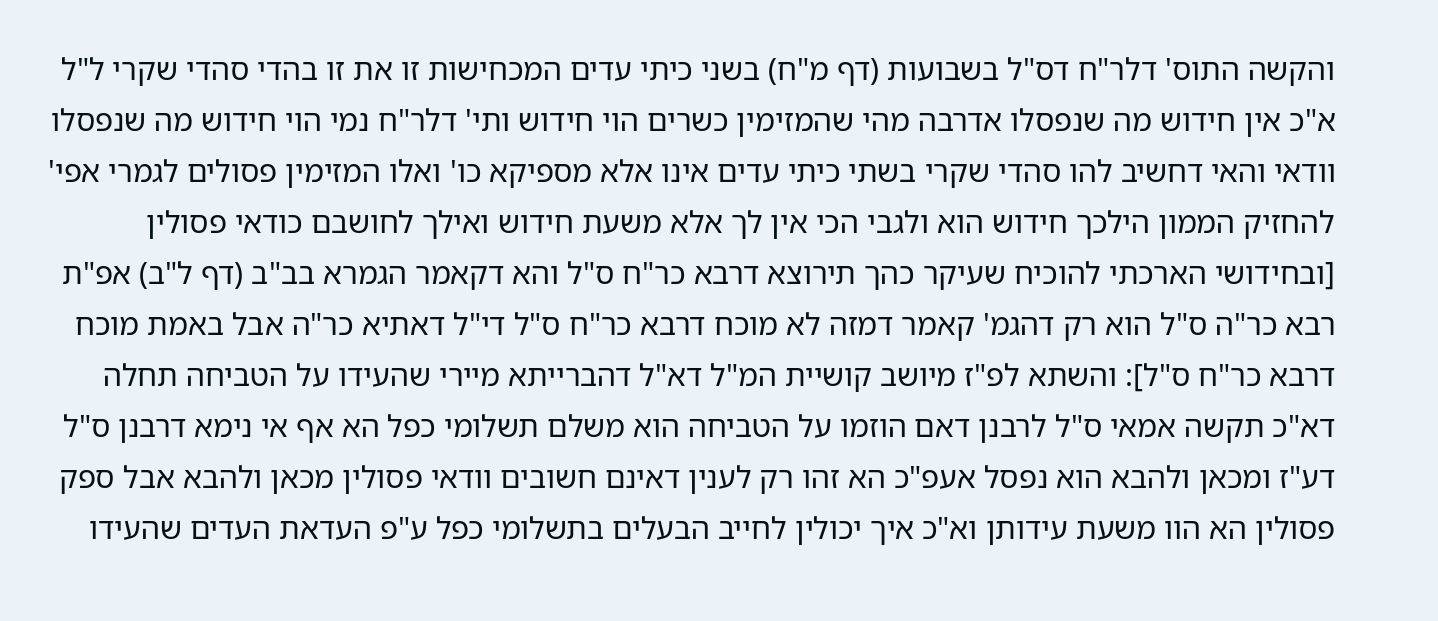והקשה התוס' דלר"ח דס"ל בשבועות (דף מ"ח) בשני כיתי עדים המכחישות זו את זו בהדי סהדי שקרי ל"ל א"כ אין חידוש מה שנפסלו אדרבה מהי שהמזימין כשרים הוי חידוש ותי' דלר"ח נמי הוי חידוש מה שנפסלו וודאי והאי דחשיב להו סהדי שקרי בשתי כיתי עדים אינו אלא מספיקא כו' ואלו המזימין פסולים לגמרי אפי' להחזיק הממון הילכך חידוש הוא ולגבי הכי אין לך אלא משעת חידוש ואילך לחושבם כודאי פסולין [ובחידושי הארכתי להוכיח שעיקר כהך תירוצא דרבא כר"ח ס"ל והא דקאמר הגמרא בב"ב (דף ל"ב) אפ"ת רבא כר"ה ס"ל הוא רק דהגמ' קאמר דמזה לא מוכח דרבא כר"ח ס"ל די"ל דאתיא כר"ה אבל באמת מוכח דרבא כר"ח ס"ל]: והשתא לפ"ז מיושב קושיית המ"ל דא"ל דהברייתא מיירי שהעידו על הטביחה תחלה דא"כ תקשה אמאי ס"ל לרבנן דאם הוזמו על הטביחה הוא משלם תשלומי כפל הא אף אי נימא דרבנן ס"ל דע"ז ומכאן ולהבא הוא נפסל אעפ"כ הא זהו רק לענין דאינם חשובים וודאי פסולין מכאן ולהבא אבל ספק פסולין הא הוו משעת עידותן וא"כ איך יכולין לחייב הבעלים בתשלומי כפל ע"פ העדאת העדים שהעידו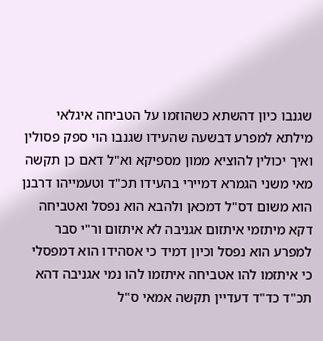שגנבו כיון דהשתא כשהוזמו על הטביחה איגלאי מילתא למפרע דבשעה שהעידו שגנבו הוי ספק פסולין ואיך יכולין להוציא ממון מספיקא וא"ל דאם כן תקשה מאי משני הגמרא דמיירי בהעידו תכ"ד וטעמייהו דרבנן הוא משום דס"ל דמכאן ולהבא הוא נפסל ואטביחה דקא מיתזמי איתזום אגניבה לא איתזום ור"י סבר למפרע הוא נפסל וכיון דמיד כי אסהידו הוא דמפסלי כי איתזמו להו אטביחה איתזמו להו נמי אגניבה דהא תכ"ד כד"ד דעדיין תקשה אמאי ס"ל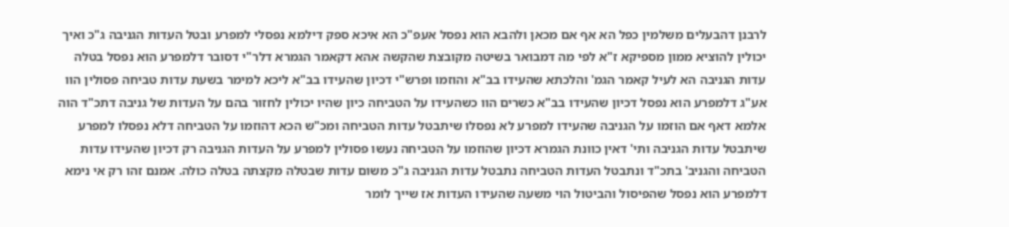לרבנן דהבעלים משלמין כפל הא אף אם מכאן ולהבא הוא נפסל אעפ"כ הא איכא ספק דילמא נפסלי למפרע ובטל העדות הגניבה ג"כ ואיך יכולין להוציא ממון מספיקא ז"א לפי מה דמבואר בשיטה מקובצת שהקשה אהא דקאמר הגמרא דלר"י דסובר דלמפרע הוא נפסל בטלה עדות הגניבה הא לעיל קאמר הגמ' והלכתא שהעידו בב"א והוזמו ופרש"י דכיון שהעידו בב"א ליכא למימר בשעת עדות טביחה פסולין הוו אע"ג דלמפרע הוא נפסל דכיון שהעידו בב"א כשרים הוו כשהעידו על הטביחה כיון שהיו יכולין לחזור בהם על העדות של גניבה דתכ"ד הוה אלמא דאף אם הוזמו על הגניבה שהעידו למפרע לא נפסלו שיתבטל עדות הטביחה ומכ"ש הכא דהוזמו על הטביחה דלא נפסלו למפרע שיתבטל עדות הגניבה ותי' דאין כוונת הגמרא דכיון שהוזמו על הטביחה נעשו פסולין למפרע על העדות הגניבה רק דכיון שהעידו עדות הטביחה והגניב' בתכ"ד ונתבטל העדות הטביחה נתבטל עדות הגניבה ג"כ משום עדות שבטלה מקצתה בטלה כולה. אמנם זהו רק אי נימא דלמפרע הוא נפסל שהפיסול והביטול הוי משעה שהעידו העדות אז שייך לומר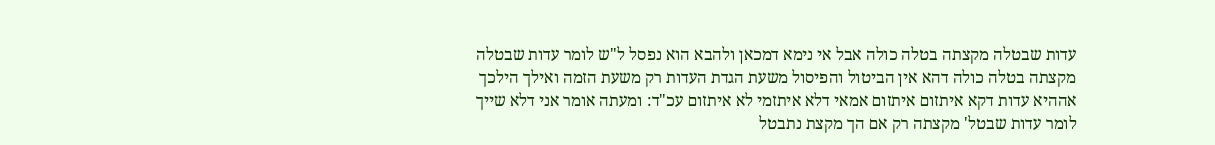עדות שבטלה מקצתה בטלה כולה אבל אי נימא דמכאן ולהבא הוא נפסל ל"ש לומר עדות שבטלה מקצתה בטלה כולה דהא אין הביטול והפיסול משעת הגדת העדות רק משעת הזמה ואילך הילכך אההיא עדות דקא איתזום איתזום אמאי דלא איתזמי לא איתזום עכ"ד: ומעתה אומר אני דלא שייך לומר עדות שבטל' מקצתה רק אם הך מקצת נתבטל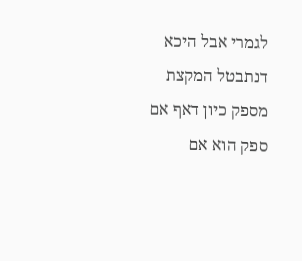לגמרי אבל היכא דנתבטל המקצת מספק כיון דאף אם ספק הוא אם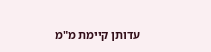עדותן קיימת מ"מ